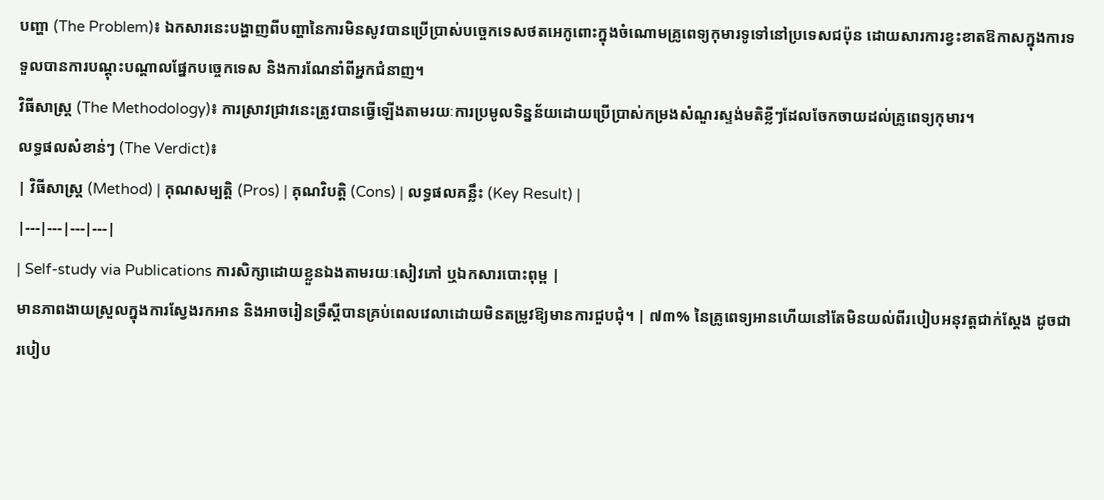បញ្ហា (The Problem)៖ ឯកសារនេះបង្ហាញពីបញ្ហានៃការមិនសូវបានប្រើប្រាស់បច្ចេកទេសថតអេកូពោះក្នុងចំណោមគ្រូពេទ្យកុមារទូទៅនៅប្រទេសជប៉ុន ដោយសារការខ្វះខាតឱកាសក្នុងការទទួលបានការបណ្តុះបណ្តាលផ្នែកបច្ចេកទេស និងការណែនាំពីអ្នកជំនាញ។
វិធីសាស្ត្រ (The Methodology)៖ ការស្រាវជ្រាវនេះត្រូវបានធ្វើឡើងតាមរយៈការប្រមូលទិន្នន័យដោយប្រើប្រាស់កម្រងសំណួរស្ទង់មតិខ្លីៗដែលចែកចាយដល់គ្រូពេទ្យកុមារ។
លទ្ធផលសំខាន់ៗ (The Verdict)៖
| វិធីសាស្ត្រ (Method) | គុណសម្បត្តិ (Pros) | គុណវិបត្តិ (Cons) | លទ្ធផលគន្លឹះ (Key Result) |
|---|---|---|---|
| Self-study via Publications ការសិក្សាដោយខ្លួនឯងតាមរយៈសៀវភៅ ឬឯកសារបោះពុម្ព |
មានភាពងាយស្រួលក្នុងការស្វែងរកអាន និងអាចរៀនទ្រឹស្តីបានគ្រប់ពេលវេលាដោយមិនតម្រូវឱ្យមានការជួបជុំ។ | ៧៣% នៃគ្រូពេទ្យអានហើយនៅតែមិនយល់ពីរបៀបអនុវត្តជាក់ស្តែង ដូចជារបៀប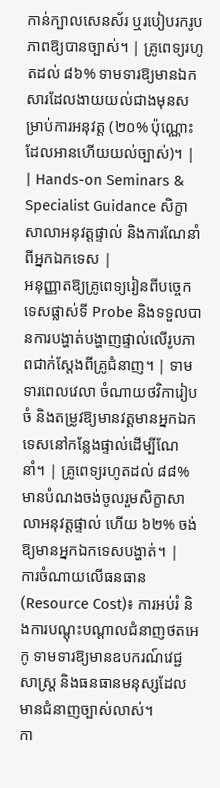កាន់ក្បាលសេនស័រ ឬរបៀបរករូបភាពឱ្យបានច្បាស់។ | គ្រូពេទ្យរហូតដល់ ៨៦% ទាមទារឱ្យមានឯកសារដែលងាយយល់ជាងមុនសម្រាប់ការអនុវត្ត (២០% ប៉ុណ្ណោះដែលអានហើយយល់ច្បាស់)។ |
| Hands-on Seminars & Specialist Guidance សិក្ខាសាលាអនុវត្តផ្ទាល់ និងការណែនាំពីអ្នកឯកទេស |
អនុញ្ញាតឱ្យគ្រូពេទ្យរៀនពីបច្ចេកទេសផ្លាស់ទី Probe និងទទួលបានការបង្ហាត់បង្ហាញផ្ទាល់លើរូបភាពជាក់ស្តែងពីគ្រូជំនាញ។ | ទាមទារពេលវេលា ចំណាយថវិការៀបចំ និងតម្រូវឱ្យមានវត្តមានអ្នកឯកទេសនៅកន្លែងផ្ទាល់ដើម្បីណែនាំ។ | គ្រូពេទ្យរហូតដល់ ៨៨% មានបំណងចង់ចូលរួមសិក្ខាសាលាអនុវត្តផ្ទាល់ ហើយ ៦២% ចង់ឱ្យមានអ្នកឯកទេសបង្ហាត់។ |
ការចំណាយលើធនធាន (Resource Cost)៖ ការអប់រំ និងការបណ្តុះបណ្តាលជំនាញថតអេកូ ទាមទារឱ្យមានឧបករណ៍វេជ្ជសាស្ត្រ និងធនធានមនុស្សដែលមានជំនាញច្បាស់លាស់។
កា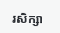រសិក្សា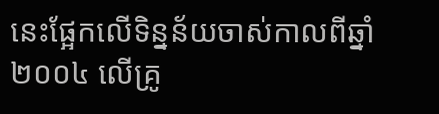នេះផ្អែកលើទិន្នន័យចាស់កាលពីឆ្នាំ២០០៤ លើគ្រូ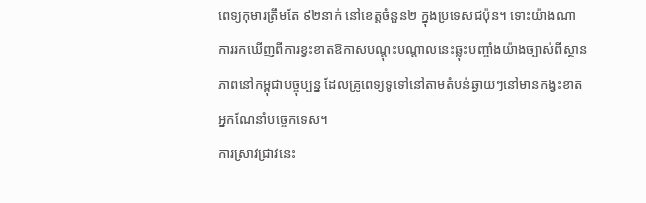ពេទ្យកុមារត្រឹមតែ ៩២នាក់ នៅខេត្តចំនួន២ ក្នុងប្រទេសជប៉ុន។ ទោះយ៉ាងណា ការរកឃើញពីការខ្វះខាតឱកាសបណ្តុះបណ្តាលនេះឆ្លុះបញ្ចាំងយ៉ាងច្បាស់ពីស្ថានភាពនៅកម្ពុជាបច្ចុប្បន្ន ដែលគ្រូពេទ្យទូទៅនៅតាមតំបន់ឆ្ងាយៗនៅមានកង្វះខាតអ្នកណែនាំបច្ចេកទេស។
ការស្រាវជ្រាវនេះ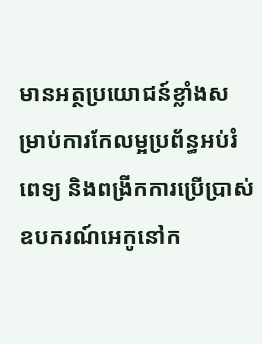មានអត្ថប្រយោជន៍ខ្លាំងសម្រាប់ការកែលម្អប្រព័ន្ធអប់រំពេទ្យ និងពង្រីកការប្រើប្រាស់ឧបករណ៍អេកូនៅក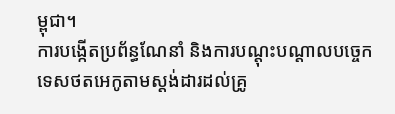ម្ពុជា។
ការបង្កើតប្រព័ន្ធណែនាំ និងការបណ្តុះបណ្តាលបច្ចេកទេសថតអេកូតាមស្តង់ដារដល់គ្រូ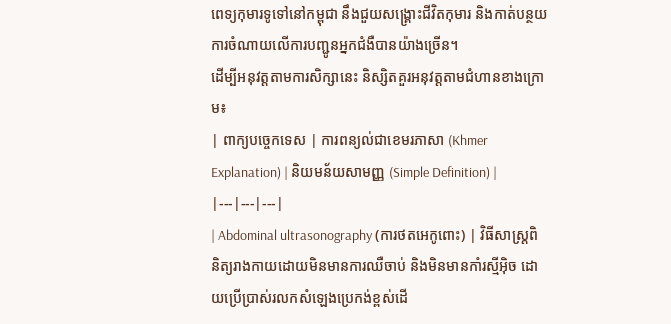ពេទ្យកុមារទូទៅនៅកម្ពុជា នឹងជួយសង្គ្រោះជីវិតកុមារ និងកាត់បន្ថយការចំណាយលើការបញ្ជូនអ្នកជំងឺបានយ៉ាងច្រើន។
ដើម្បីអនុវត្តតាមការសិក្សានេះ និស្សិតគួរអនុវត្តតាមជំហានខាងក្រោម៖
| ពាក្យបច្ចេកទេស | ការពន្យល់ជាខេមរភាសា (Khmer Explanation) | និយមន័យសាមញ្ញ (Simple Definition) |
|---|---|---|
| Abdominal ultrasonography (ការថតអេកូពោះ) | វិធីសាស្ត្រពិនិត្យរាងកាយដោយមិនមានការឈឺចាប់ និងមិនមានកាំរស្មីអ៊ិច ដោយប្រើប្រាស់រលកសំឡេងប្រេកង់ខ្ពស់ដើ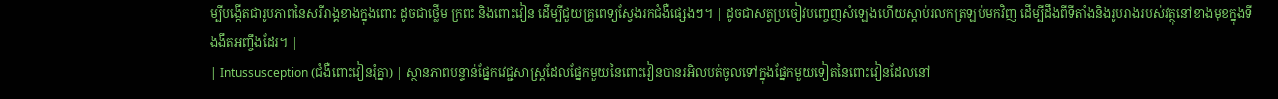ម្បីបង្កើតជារូបភាពនៃសរីរាង្គខាងក្នុងពោះ ដូចជាថ្លើម ក្រពះ និងពោះវៀន ដើម្បីជួយគ្រូពេទ្យស្វែងរកជំងឺផ្សេងៗ។ | ដូចជាសត្វប្រចៀវបញ្ចេញសំឡេងហើយស្តាប់រលកត្រឡប់មកវិញ ដើម្បីដឹងពីទីតាំងនិងរូបរាងរបស់វត្ថុនៅខាងមុខក្នុងទីងងឹតអញ្ចឹងដែរ។ |
| Intussusception (ជំងឺពោះវៀនរុំគ្នា) | ស្ថានភាពបន្ទាន់ផ្នែកវេជ្ជសាស្ត្រដែលផ្នែកមួយនៃពោះវៀនបានរអិលបត់ចូលទៅក្នុងផ្នែកមួយទៀតនៃពោះវៀនដែលនៅ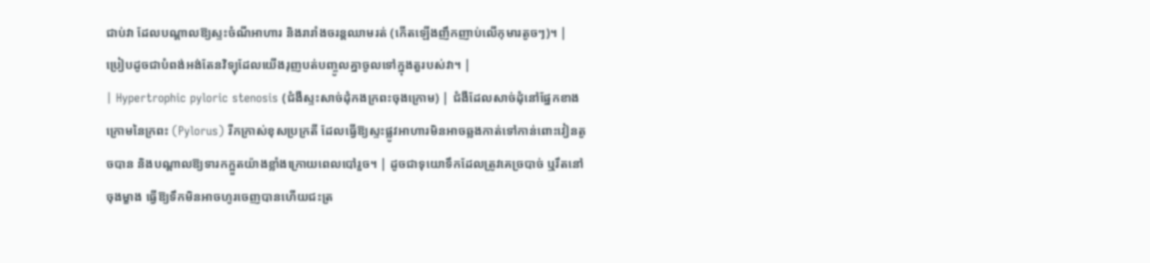ជាប់វា ដែលបណ្តាលឱ្យស្ទះចំណីអាហារ និងរារាំងចរន្តឈាមរត់ (កើតឡើងញឹកញាប់លើកុមារតូចៗ)។ | ប្រៀបដូចជាបំពង់អង់តែនវិទ្យុដែលយើងរុញបត់បញ្ចូលគ្នាចូលទៅក្នុងតួរបស់វា។ |
| Hypertrophic pyloric stenosis (ជំងឺស្ទះសាច់ដុំកងក្រពះចុងក្រោម) | ជំងឺដែលសាច់ដុំនៅផ្នែកខាងក្រោមនៃក្រពះ (Pylorus) រីកក្រាស់ខុសប្រក្រតី ដែលធ្វើឱ្យស្ទះផ្លូវអាហារមិនអាចឆ្លងកាត់ទៅកាន់ពោះវៀនតូចបាន និងបណ្តាលឱ្យទារកក្អួតយ៉ាងខ្លាំងក្រោយពេលបៅរួច។ | ដូចជាទុយោទឹកដែលត្រូវគេច្របាច់ ឬរឹតនៅចុងម្ខាង ធ្វើឱ្យទឹកមិនអាចហូរចេញបានហើយជះត្រ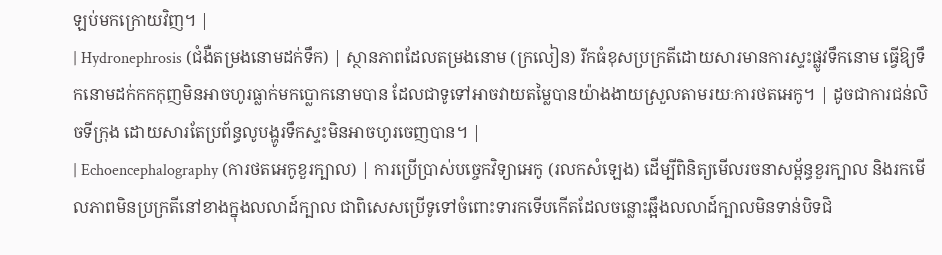ឡប់មកក្រោយវិញ។ |
| Hydronephrosis (ជំងឺតម្រងនោមដក់ទឹក) | ស្ថានភាពដែលតម្រងនោម (ក្រលៀន) រីកធំខុសប្រក្រតីដោយសារមានការស្ទះផ្លូវទឹកនោម ធ្វើឱ្យទឹកនោមដក់កកកុញមិនអាចហូរធ្លាក់មកប្លោកនោមបាន ដែលជាទូទៅអាចវាយតម្លៃបានយ៉ាងងាយស្រួលតាមរយៈការថតអេកូ។ | ដូចជាការជន់លិចទីក្រុង ដោយសារតែប្រព័ន្ធលូបង្ហូរទឹកស្ទះមិនអាចហូរចេញបាន។ |
| Echoencephalography (ការថតអេកូខួរក្បាល) | ការប្រើប្រាស់បច្ចេកវិទ្យាអេកូ (រលកសំឡេង) ដើម្បីពិនិត្យមើលរចនាសម្ព័ន្ធខួរក្បាល និងរកមើលភាពមិនប្រក្រតីនៅខាងក្នុងលលាដ៍ក្បាល ជាពិសេសប្រើទូទៅចំពោះទារកទើបកើតដែលចន្លោះឆ្អឹងលលាដ៍ក្បាលមិនទាន់បិទជិ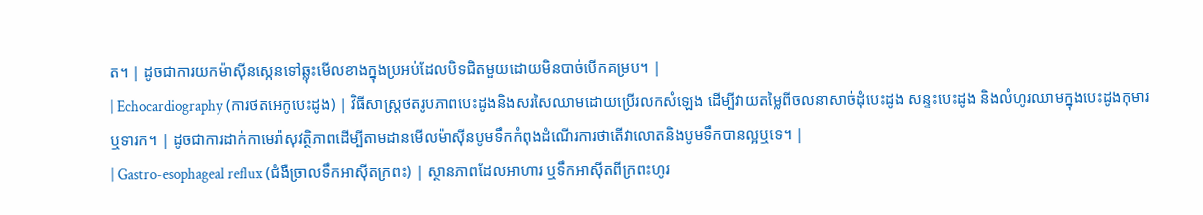ត។ | ដូចជាការយកម៉ាស៊ីនស្កេនទៅឆ្លុះមើលខាងក្នុងប្រអប់ដែលបិទជិតមួយដោយមិនបាច់បើកគម្រប។ |
| Echocardiography (ការថតអេកូបេះដូង) | វិធីសាស្ត្រថតរូបភាពបេះដូងនិងសរសៃឈាមដោយប្រើរលកសំឡេង ដើម្បីវាយតម្លៃពីចលនាសាច់ដុំបេះដូង សន្ទះបេះដូង និងលំហូរឈាមក្នុងបេះដូងកុមារ ឬទារក។ | ដូចជាការដាក់កាមេរ៉ាសុវត្ថិភាពដើម្បីតាមដានមើលម៉ាស៊ីនបូមទឹកកំពុងដំណើរការថាតើវាលោតនិងបូមទឹកបានល្អឬទេ។ |
| Gastro-esophageal reflux (ជំងឺច្រាលទឹកអាស៊ីតក្រពះ) | ស្ថានភាពដែលអាហារ ឬទឹកអាស៊ីតពីក្រពះហូរ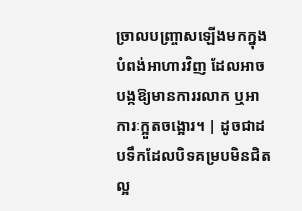ច្រាលបញ្ច្រាសឡើងមកក្នុងបំពង់អាហារវិញ ដែលអាចបង្កឱ្យមានការរលាក ឬអាការៈក្អួតចង្អោរ។ | ដូចជាដបទឹកដែលបិទគម្របមិនជិតល្អ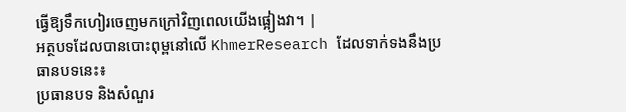ធ្វើឱ្យទឹកហៀរចេញមកក្រៅវិញពេលយើងផ្អៀងវា។ |
អត្ថបទដែលបានបោះពុម្ពនៅលើ KhmerResearch ដែលទាក់ទងនឹងប្រធានបទនេះ៖
ប្រធានបទ និងសំណួរ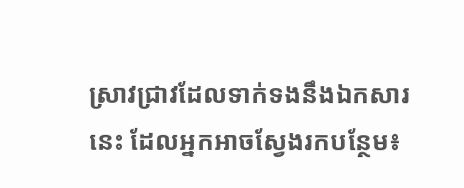ស្រាវជ្រាវដែលទាក់ទងនឹងឯកសារនេះ ដែលអ្នកអាចស្វែងរកបន្ថែម៖